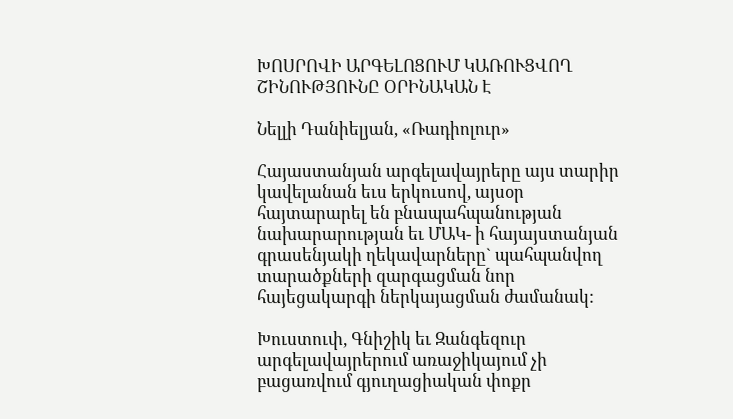ԽՈՍՐՈՎԻ ԱՐԳԵԼՈՑՈՒՄ ԿԱՌՈՒՑՎՈՂ ՇԻՆՈՒԹՅՈՒՆԸ ՕՐԻՆԱԿԱՆ Է

Նելլի Դանիելյան, «Ռադիոլուր»

Հայաստանյան արգելավայրերը այս տարիր կավելանան եւս երկուսով, այսօր հայտարարել են բնապահպանության նախարարության եւ ՄԱԿ- ի հայայստանյան գրասենյակի ղեկավարները` պահպանվող տարածքների զարգացման նոր հայեցակարգի ներկայացման ժամանակ:

Խուստուփ, Գնիշիկ եւ Զանգեզուր արգելավայրերում առաջիկայում չի բացառվում գյուղացիական փոքր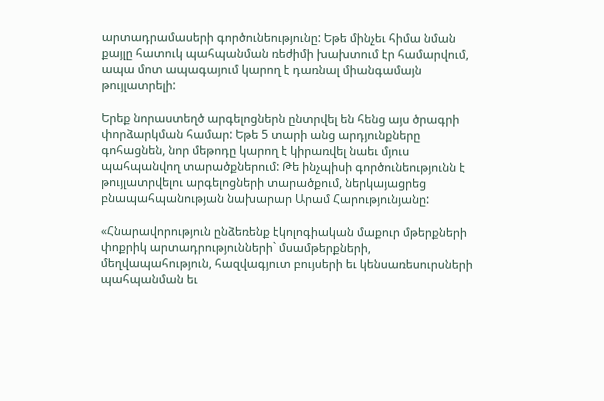արտադրամասերի գործունեությունը: Եթե մինչեւ հիմա նման քայլը հատուկ պահպանման ռեժիմի խախտում էր համարվում, ապա մոտ ապագայում կարող է դառնալ միանգամայն թույլատրելի:

Երեք նորաստեղծ արգելոցներն ընտրվել են հենց այս ծրագրի փորձարկման համար: Եթե 5 տարի անց արդյունքները գոհացնեն, նոր մեթոդը կարող է կիրառվել նաեւ մյուս պահպանվող տարածքներում: Թե ինչպիսի գործունեությունն է թույլատրվելու արգելոցների տարածքում, ներկայացրեց բնապահպանության նախարար Արամ Հարությունյանը:

«Հնարավորություն ընձեռենք էկոլոգիական մաքուր մթերքների փոքրիկ արտադրությունների` մսամթերքների, մեղվապահություն, հազվագյուտ բույսերի եւ կենսառեսուրսների պահպանման եւ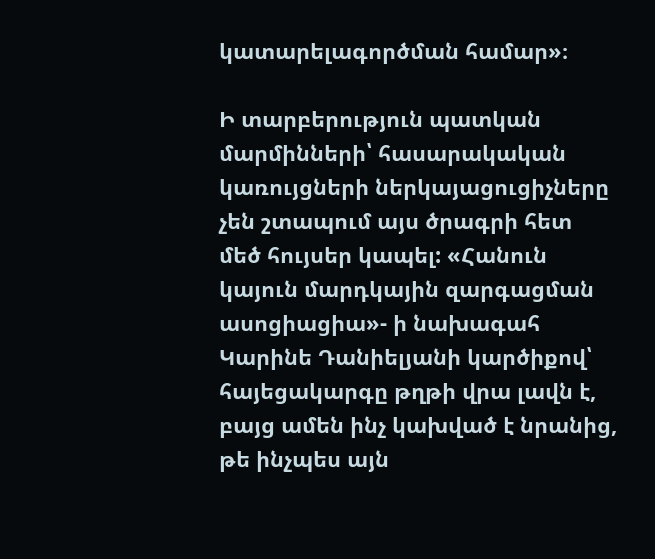կատարելագործման համար»։

Ի տարբերություն պատկան մարմինների՝ հասարակական կառույցների ներկայացուցիչները չեն շտապում այս ծրագրի հետ մեծ հույսեր կապել: «Հանուն կայուն մարդկային զարգացման ասոցիացիա»- ի նախագահ Կարինե Դանիելյանի կարծիքով՝ հայեցակարգը թղթի վրա լավն է, բայց ամեն ինչ կախված է նրանից, թե ինչպես այն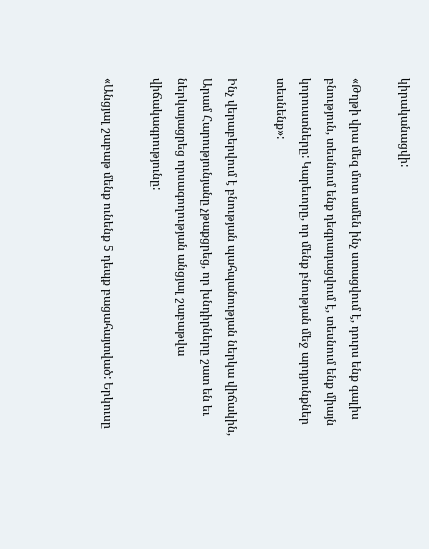կիրականացվի:

«Թղթի վրա մեզ մոտ ամեն ինչ ստացվում է, դուրս ենք գալիս բնություն, տեսնում ենք դեգրադացվում է, տեսնում ենք միայն կորուստները: Կարեւորը, որ մենք բնության մեջ արդյունքներ տեսնենք»:

Ինչ վերաբերվում է բնության պահպանության ներկա վիճակին, Արամ Հարությունյանը չթաքցրեց, որ խնդիրները շատ են եւ ներկայացրեց որսագողության անցյալ շաբաթվա վիճակագրությունը:

«Անցյալ շաբաթ մենք ունենք 5 դեպք բացահայտված: Երկուսը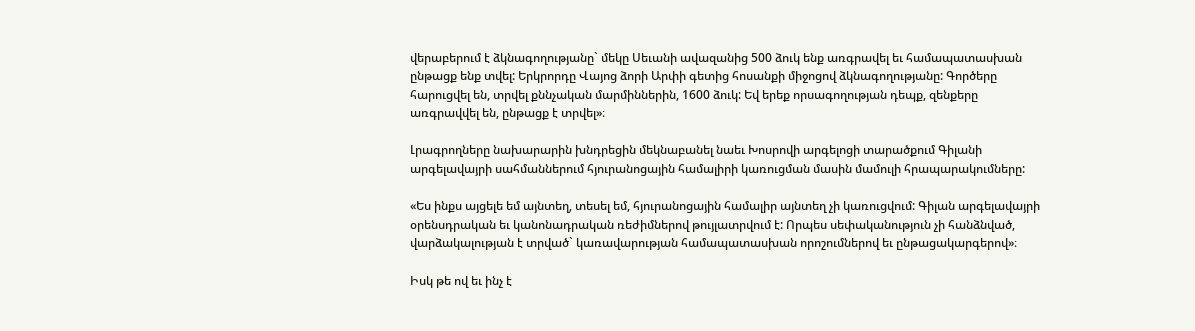վերաբերում է ձկնագողությանը` մեկը Սեւանի ավազանից 500 ձուկ ենք առգրավել եւ համապատասխան ընթացք ենք տվել: Երկրորդը Վայոց ձորի Արփի գետից հոսանքի միջոցով ձկնագողությանը: Գործերը հարուցվել են, տրվել քննչական մարմիններին, 1600 ձուկ: Եվ երեք որսագողության դեպք, զենքերը առգրավվել են, ընթացք է տրվել»։

Լրագրողները նախարարին խնդրեցին մեկնաբանել նաեւ Խոսրովի արգելոցի տարածքում Գիլանի արգելավայրի սահմաններում հյուրանոցային համալիրի կառուցման մասին մամուլի հրապարակումները:

«Ես ինքս այցելե եմ այնտեղ, տեսել եմ, հյուրանոցային համալիր այնտեղ չի կառուցվում: Գիլան արգելավայրի օրենսդրական եւ կանոնադրական ռեժիմներով թույլատրվում է: Որպես սեփականություն չի հանձնված, վարձակալության է տրված` կառավարության համապատասխան որոշումներով եւ ընթացակարգերով»։

Իսկ թե ով եւ ինչ է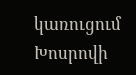կառուցում Խոսրովի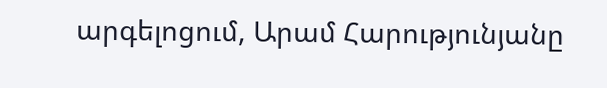արգելոցում, Արամ Հարությունյանը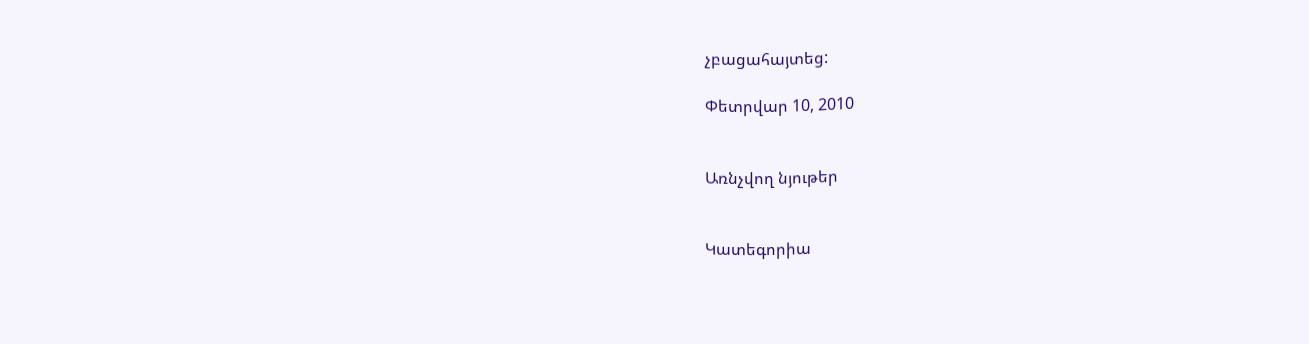չբացահայտեց:

Փետրվար 10, 2010


Առնչվող նյութեր


Կատեգորիա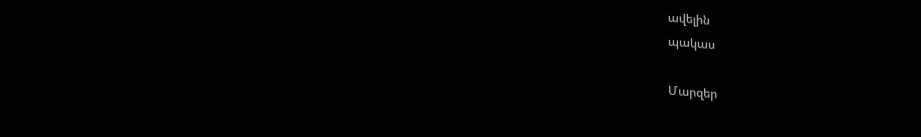ավելին
պակաս

Մարզեր